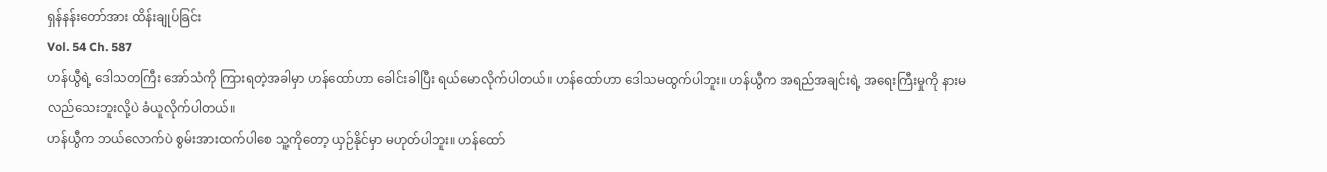ရှန်နန်းတော်အား ထိန်းချုပ်ခြင်း
Vol. 54 Ch. 587
ဟန်ယွီရဲ့ ဒေါသတကြီး အော်သံကို ကြားရတဲ့အခါမှာ ဟန်ထော်ဟာ ခေါင်းခါပြီး ရယ်မောလိုက်ပါတယ်။ ဟန်ထော်ဟာ ဒေါသမထွက်ပါဘူး။ ဟန်ယွီက အရည်အချင်းရဲ့ အရေးကြီးမှုကို နားမလည်သေးဘူးလို့ပဲ ခံယူလိုက်ပါတယ်။
ဟန်ယွီက ဘယ်လောက်ပဲ စွမ်းအားထက်ပါစေ သူ့ကိုတော့ ယှဉ်နိုင်မှာ မဟုတ်ပါဘူး။ ဟန်ထော်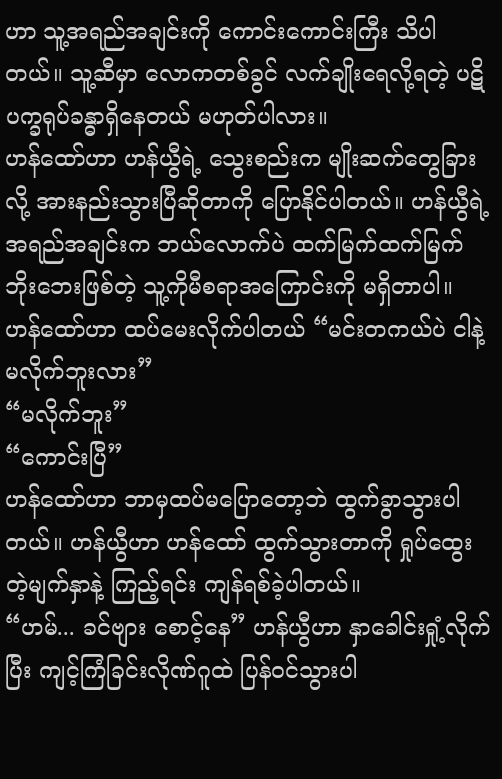ဟာ သူ့အရည်အချင်းကို ကောင်းကောင်းကြီး သိပါတယ်။ သူ့ဆီမှာ လောကတစ်ခွင် လက်ချိုးရေလို့ရတဲ့ ပဋိပက္ခရုပ်ခန္ဓာရှိနေတယ် မဟုတ်ပါလား။
ဟန်ထော်ဟာ ဟန်ယွီရဲ့ သွေးစည်းက မျိုးဆက်တွေခြားလို့ အားနည်းသွားပြီဆိုတာကို ပြောနိုင်ပါတယ်။ ဟန်ယွီရဲ့ အရည်အချင်းက ဘယ်လောက်ပဲ ထက်မြက်ထက်မြက် ဘိုးဘေးဖြစ်တဲ့ သူ့ကိုမီစရာအကြောင်းကို မရှိတာပါ။
ဟန်ထော်ဟာ ထပ်မေးလိုက်ပါတယ် “မင်းတကယ်ပဲ ငါနဲ့ မလိုက်ဘူးလား”
“မလိုက်ဘူး”
“ကောင်းပြီ”
ဟန်ထော်ဟာ ဘာမှထပ်မပြောတော့ဘဲ ထွက်ခွာသွားပါတယ်။ ဟန်ယွီဟာ ဟန်ထော် ထွက်သွားတာကို ရှုပ်ထွေးတဲ့မျက်နှာနဲ့ ကြည့်ရင်း ကျန်ရစ်ခဲ့ပါတယ်။
“ဟမ်... ခင်ဗျား စောင့်နေ” ဟန်ယွီဟာ နှာခေါင်းရှုံ့လိုက်ပြီး ကျင့်ကြံခြင်းလိုဏ်ဂူထဲ ပြန်ဝင်သွားပါ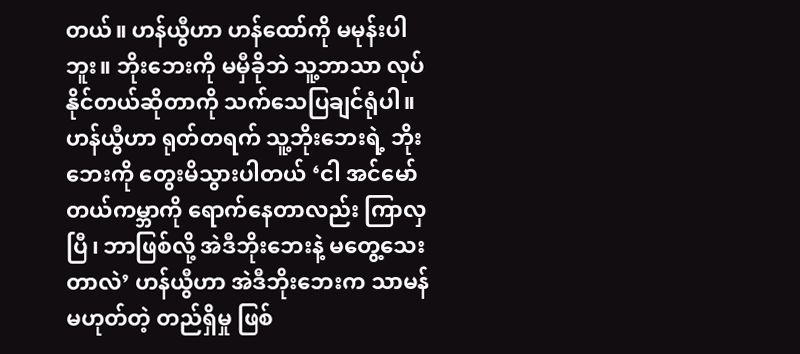တယ်။ ဟန်ယွီဟာ ဟန်ထော်ကို မမုန်းပါဘူး။ ဘိုးဘေးကို မမှီခိုဘဲ သူ့ဘာသာ လုပ်နိုင်တယ်ဆိုတာကို သက်သေပြချင်ရုံပါ။
ဟန်ယွီဟာ ရုတ်တရက် သူ့ဘိုးဘေးရဲ့ ဘိုးဘေးကို တွေးမိသွားပါတယ် ‘ငါ အင်မော်တယ်ကမ္ဘာကို ရောက်နေတာလည်း ကြာလှပြီ၊ ဘာဖြစ်လို့ အဲဒီဘိုးဘေးနဲ့ မတွေ့သေးတာလဲ’ ဟန်ယွီဟာ အဲဒီဘိုးဘေးက သာမန်မဟုတ်တဲ့ တည်ရှိမှု ဖြစ်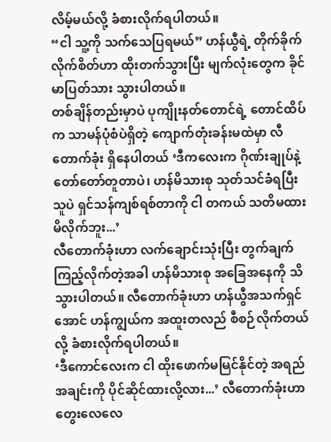လိမ့်မယ်လို့ ခံစားလိုက်ရပါတယ်။
“ငါ သူ့ကို သက်သေပြရမယ်” ဟန်ယွီရဲ့ တိုက်ခိုက်လိုက်စိတ်ဟာ ထိုးတက်သွားပြီး မျက်လုံးတွေက ခိုင်မာပြတ်သား သွားပါတယ်။
တစ်ချိန်တည်းမှာပဲ ပုကျိုးနတ်တောင်ရဲ့ တောင်ထိပ်က သာမန်ပုံစံပဲရှိတဲ့ ကျောက်တုံးခန်းမထဲမှာ လီတောက်ခုံး ရှိနေပါတယ် ‘ဒီကလေးက ဂိုဏ်းချုပ်နဲ့ တော်တော်တူတာပဲ၊ ဟန်မိသားစု သုတ်သင်ခံရပြီး သူပဲ ရှင်သန်ကျစ်ရစ်တာကို ငါ တကယ် သတိမထားမိလိုက်ဘူး...’
လီတောက်ခုံးဟာ လက်ချောင်းသုံးပြီး တွက်ချက်ကြည့်လိုက်တဲ့အခါ ဟန်မိသားစု အခြေအနေကို သိသွားပါတယ်။ လီတောက်ခုံးဟာ ဟန်ယွီအသက်ရှင်အောင် ဟန်ကျွယ်က အထူးတလည် စီစဉ်လိုက်တယ်လို့ ခံစားလိုက်ရပါတယ်။
‘ဒီကောင်လေးက ငါ ထိုးဖောက်မမြင်နိုင်တဲ့ အရည်အချင်းကို ပိုင်ဆိုင်ထားလို့လား...’ လီတောက်ခုံးဟာ တွေးလေလေ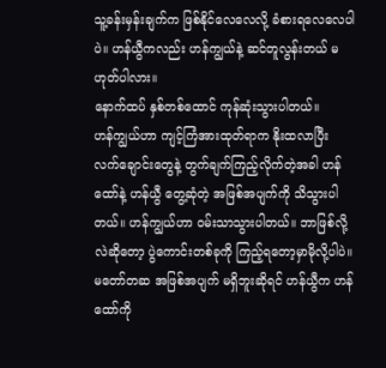သူ့ခန်းမှန်းချက်က ဖြစ်နိုင်လေလေလို့ ခံစားရလေလေပါပဲ။ ဟန်ယွီကလည်း ဟန်ကျွယ်နဲ့ ဆင်တူလွန်းတယ် မဟုတ်ပါလား။
နောက်ထပ် နှစ်တစ်ထောင် ကုန်ဆုံးသွားပါတယ်။
ဟန်ကျွယ်ဟာ ကျင့်ကြံအားထုတ်ရာက နိုးထလာပြီး လက်ချောင်းတွေနဲ့ တွက်ချက်ကြည့်လိုက်တဲ့အခါ ဟန်ထော်နဲ့ ဟန်ယွီ တွေ့ဆုံတဲ့ အဖြစ်အပျက်ကို သိသွားပါတယ်။ ဟန်ကျွယ်ဟာ ဝမ်းသာသွားပါတယ်။ ဘာဖြစ်လို့လဲဆိုတော့ ပွဲကောင်းတစ်ခုကို ကြည့်ရတော့မှာမိုလို့ပါပဲ။
မတော်တဆ အဖြစ်အပျက် မရှိဘူးဆိုရင် ဟန်ယွီက ဟန်ထော်ကို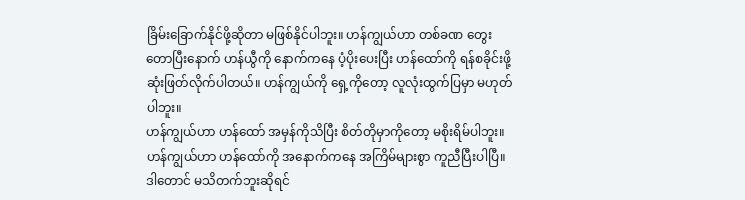ခြိမ်းခြောက်နိုင်ဖို့ဆိုတာ မဖြစ်နိုင်ပါဘူး။ ဟန်ကျွယ်ဟာ တစ်ခဏ တွေးတောပြီးနောက် ဟန်ယွီကို နောက်ကနေ ပံ့ပိုးပေးပြီး ဟန်ထော်ကို ရန်စခိုင်းဖို့ ဆုံးဖြတ်လိုက်ပါတယ်။ ဟန်ကျွယ်ကို ရှေ့ကိုတော့ လူလုံးထွက်ပြမှာ မဟုတ်ပါဘူး။
ဟန်ကျွယ်ဟာ ဟန်ထော် အမှန်ကိုသိပြီး စိတ်တိုမှာကိုတော့ မစိုးရိမ်ပါဘူး။ ဟန်ကျွယ်ဟာ ဟန်ထော်ကို အနောက်ကနေ အကြိမ်များစွာ ကူညီပြီးပါပြီ။ ဒါတောင် မသိတက်ဘူးဆိုရင်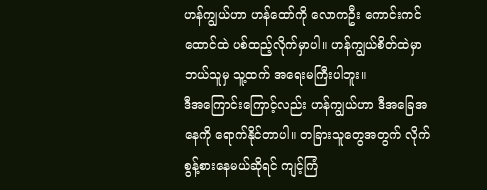ဟန်ကျွယ်ဟာ ဟန်ထော်ကို လောကဦး ကောင်းကင်ထောင်ထဲ ပစ်ထည့်လိုက်မှာပါ။ ဟန်ကျွယ်စိတ်ထဲမှာ ဘယ်သူမှ သူ့ထက် အရေးမကြီးပါဘူး။
ဒီအကြောင်းကြောင့်လည်း ဟန်ကျွယ်ဟာ ဒီအခြေအနေကို ရောက်နိုင်တာပါ။ တခြားသူတွေအတွက် လိုက်စွန့်စားနေမယ်ဆိုရင် ကျင့်ကြံ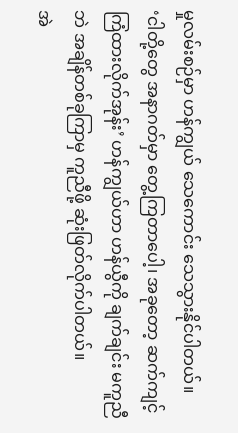မှုလမ်းစဉ်မှာ ဟန်ကျွယ် သေကောင်း သေသွားနိုင်ပါတယ်။
‘ငါတို့တွေ အနာဂတ်မှာ တွေ့ကြတာပေါ့၊ အခုတော့ ဆက်ကျင့်ကြံထားလိုက်အုန်း’ ဟန်ကျွယ်ဟာ ဟန်ယွီကို ချက်ချင်း မကူညီဘဲ အချိန်တစ်ခုကြာမှ ကူညီဖို့ ဆုံးဖြတ်လိုက်ပါတယ်။
အဲ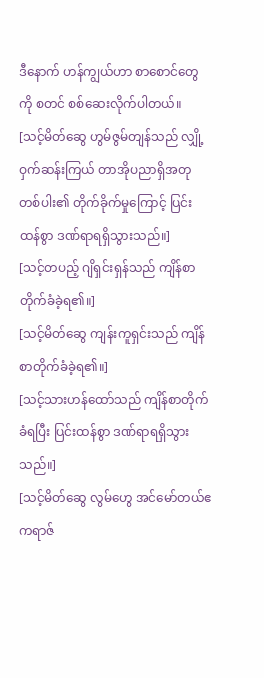ဒီနောက် ဟန်ကျွယ်ဟာ စာစောင်တွေကို စတင် စစ်ဆေးလိုက်ပါတယ်။
[သင့်မိတ်ဆွေ ဟွမ်ဇွမ်တျန်သည် လျှို့ဝှက်ဆန်းကြယ် တာအိုပညာရှိအတု တစ်ပါး၏ တိုက်ခိုက်မှုကြောင့် ပြင်းထန်စွာ ဒဏ်ရာရရှိသွားသည်။]
[သင့်တပည့် ဂျိရှင်းရှန်သည် ကျိန်စာတိုက်ခံခဲ့ရ၏။]
[သင့်မိတ်ဆွေ ကျန်းကူရှင်းသည် ကျိန်စာတိုက်ခံခဲ့ရ၏။]
[သင့်သားဟန်ထော်သည် ကျိန်စာတိုက်ခံရပြီး ပြင်းထန်စွာ ဒဏ်ရာရရှိသွားသည်။]
[သင့်မိတ်ဆွေ လွမ်ဟွေ အင်မော်တယ်ဧကရာဇ်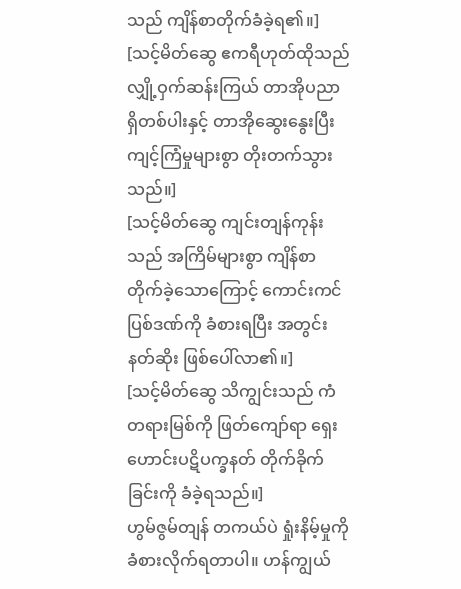သည် ကျိန်စာတိုက်ခံခဲ့ရ၏။]
[သင့်မိတ်ဆွေ ဧကရီဟုတ်ထိုသည် လျှို့ဝှက်ဆန်းကြယ် တာအိုပညာရှိတစ်ပါးနှင့် တာအိုဆွေးနွေးပြီး ကျင့်ကြံမှုများစွာ တိုးတက်သွားသည်။]
[သင့်မိတ်ဆွေ ကျင်းတျန်ကုန်းသည် အကြိမ်များစွာ ကျိန်စာတိုက်ခဲ့သောကြောင့် ကောင်းကင်ပြစ်ဒဏ်ကို ခံစားရပြီး အတွင်းနတ်ဆိုး ဖြစ်ပေါ်လာ၏။]
[သင့်မိတ်ဆွေ သိကျွင်းသည် ကံတရားမြစ်ကို ဖြတ်ကျော်ရာ ရှေးဟောင်းပဋိပက္ခနတ် တိုက်ခိုက်ခြင်းကို ခံခဲ့ရသည်။]
ဟွမ်ဇွမ်တျန် တကယ်ပဲ ရှုံးနိမ့်မှုကို ခံစားလိုက်ရတာပါ။ ဟန်ကျွယ်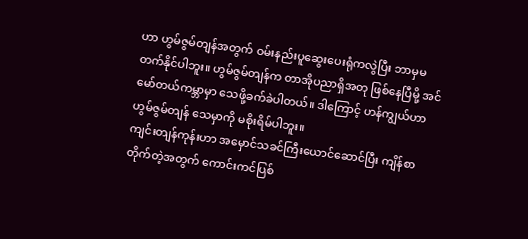ဟာ ဟွမ်ဇွမ်တျန်အတွက် ဝမ်းနည်းပူဆွေးပေးရုံကလွဲပြီး ဘာမှမတက်နိုင်ပါဘူး။ ဟွမ်ဇွမ်တျန်က တာအိုပညာရှိအတု ဖြစ်နေပြီမို့ အင်မော်တယ်ကမ္ဘာမှာ သေဖို့ခက်ခဲပါတယ်။ ဒါကြောင့် ဟန်ကျွယ်ဟာ ဟွမ်ဇွမ်တျန် သေမှာကို မစိုးရိမ်ပါဘူး။
ကျင်းတျန်ကုန်းဟာ အမှောင်သခင်ကြီးယောင်ဆောင်ပြီး ကျိန်စာတိုက်တဲ့အတွက် ကောင်းကင်ပြစ်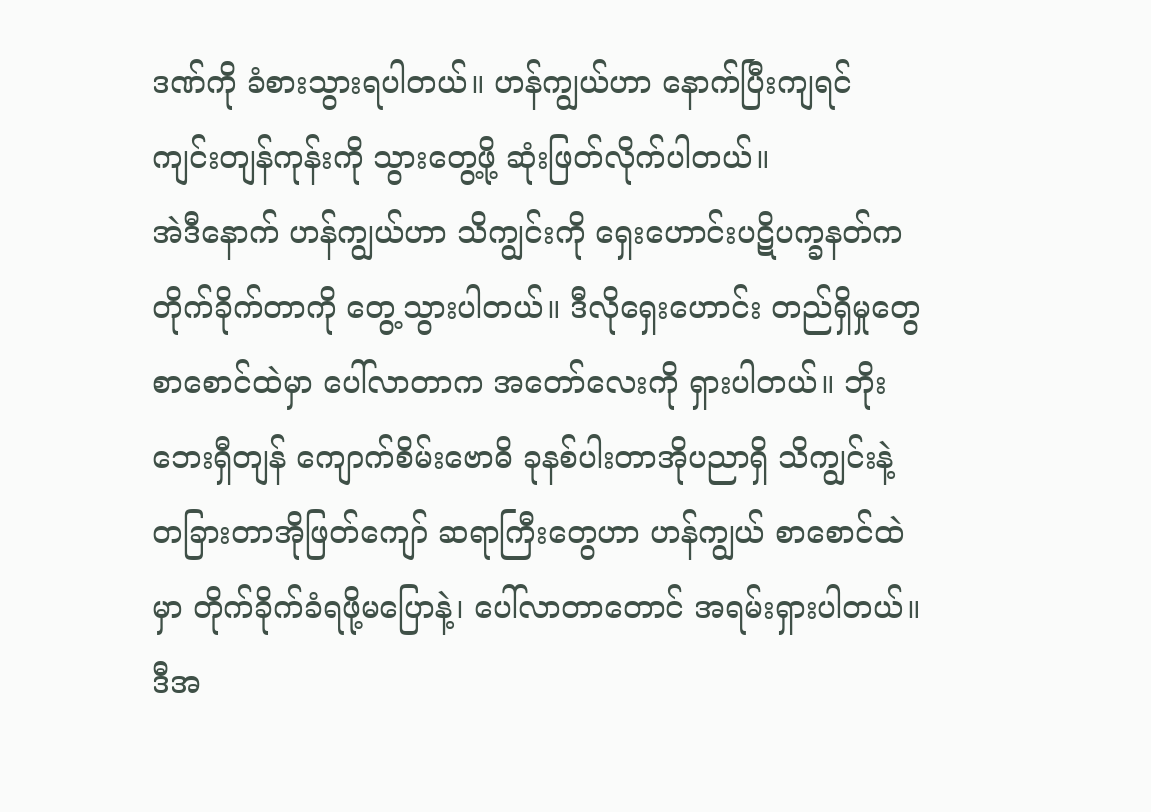ဒဏ်ကို ခံစားသွားရပါတယ်။ ဟန်ကျွယ်ဟာ နောက်ပြီးကျရင် ကျင်းတျန်ကုန်းကို သွားတွေ့ဖို့ ဆုံးဖြတ်လိုက်ပါတယ်။
အဲဒီနောက် ဟန်ကျွယ်ဟာ သိကျွင်းကို ရှေးဟောင်းပဋိပက္ခနတ်က တိုက်ခိုက်တာကို တွေ့သွားပါတယ်။ ဒီလိုရှေးဟောင်း တည်ရှိမှုတွေ စာစောင်ထဲမှာ ပေါ်လာတာက အတော်လေးကို ရှားပါတယ်။ ဘိုးဘေးရှီတျန် ကျောက်စိမ်းဗောဓိ ခုနစ်ပါးတာအိုပညာရှိ သိကျွင်းနဲ့ တခြားတာအိုဖြတ်ကျော် ဆရာကြီးတွေဟာ ဟန်ကျွယ် စာစောင်ထဲမှာ တိုက်ခိုက်ခံရဖို့မပြောနဲ့၊ ပေါ်လာတာတောင် အရမ်းရှားပါတယ်။
ဒီအ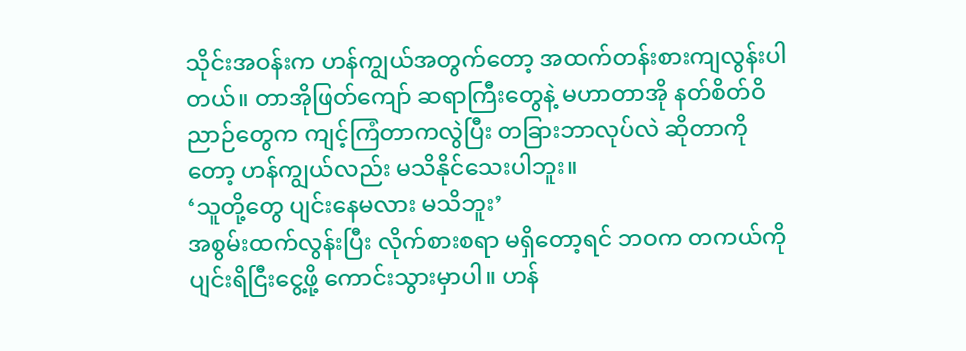သိုင်းအဝန်းက ဟန်ကျွယ်အတွက်တော့ အထက်တန်းစားကျလွန်းပါတယ်။ တာအိုဖြတ်ကျော် ဆရာကြီးတွေနဲ့ မဟာတာအို နတ်စိတ်ဝိညာဉ်တွေက ကျင့်ကြံတာကလွဲပြီး တခြားဘာလုပ်လဲ ဆိုတာကိုတော့ ဟန်ကျွယ်လည်း မသိနိုင်သေးပါဘူး။
‘သူတို့တွေ ပျင်းနေမလား မသိဘူး’
အစွမ်းထက်လွန်းပြီး လိုက်စားစရာ မရှိတော့ရင် ဘဝက တကယ်ကို ပျင်းရိငြီးငွေ့ဖို့ ကောင်းသွားမှာပါ။ ဟန်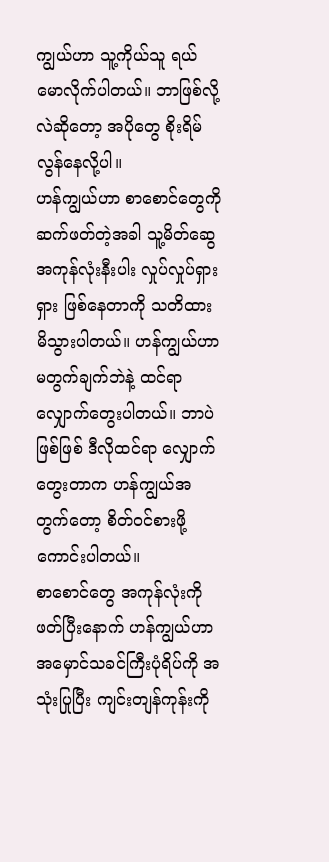ကျွယ်ဟာ သူ့ကိုယ်သူ ရယ်မောလိုက်ပါတယ်။ ဘာဖြစ်လို့လဲဆိုတော့ အပိုတွေ စိုးရိမ်လွန်နေလို့ပါ။
ဟန်ကျွယ်ဟာ စာစောင်တွေကို ဆက်ဖတ်တဲ့အခါ သူ့မိတ်ဆွေအကုန်လုံးနီးပါး လှုပ်လှုပ်ရှားရှား ဖြစ်နေတာကို သတိထားမိသွားပါတယ်။ ဟန်ကျွယ်ဟာ မတွက်ချက်ဘဲနဲ့ ထင်ရာလျှောက်တွေးပါတယ်။ ဘာပဲဖြစ်ဖြစ် ဒီလိုထင်ရာ လျှောက်တွေးတာက ဟန်ကျွယ်အတွက်တော့ စိတ်ဝင်စားဖို့ ကောင်းပါတယ်။
စာစောင်တွေ အကုန်လုံးကို ဖတ်ပြီးနောက် ဟန်ကျွယ်ဟာ အမှောင်သခင်ကြီးပုံရိပ်ကို အသုံးပြုပြီး ကျင်းတျန်ကုန်းကို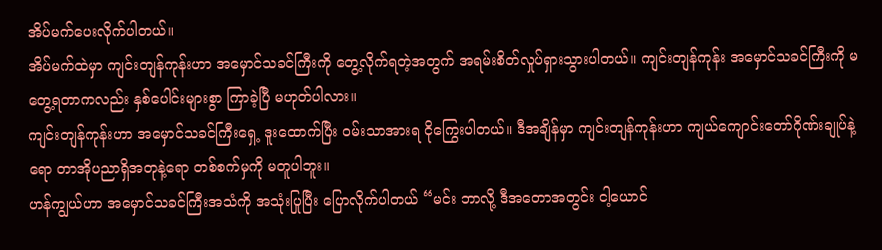အိပ်မက်ပေးလိုက်ပါတယ်။
အိပ်မက်ထဲမှာ ကျင်းတျန်ကုန်းဟာ အမှောင်သခင်ကြီးကို တွေ့လိုက်ရတဲ့အတွက် အရမ်းစိတ်လှုပ်ရှားသွားပါတယ်။ ကျင်းတျန်ကုန်း အမှောင်သခင်ကြီးကို မတွေ့ရတာကလည်း နှစ်ပေါင်းများစွာ ကြာခဲ့ပြီ မဟုတ်ပါလား။
ကျင်းတျန်ကုန်းဟာ အမှောင်သခင်ကြီးရှေ့ ဒူးထောက်ပြီး ဝမ်းသာအားရ ငိုကြွေးပါတယ်။ ဒီအချိန်မှာ ကျင်းတျန်ကုန်းဟာ ကျယ်ကျောင်းတော်ဂိုဏ်းချုပ်နဲ့ရော တာအိုပညာရှိအတုနဲ့ရော တစ်စက်မှကို မတူပါဘူး။
ဟန်ကျွယ်ဟာ အမှောင်သခင်ကြီးအသံကို အသုံးပြုပြီး ပြောလိုက်ပါတယ် “မင်း ဘာလို့ ဒီအတောအတွင်း ငါ့ယောင်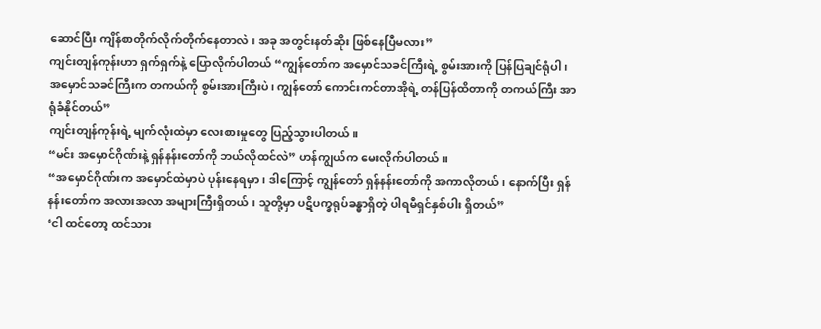ဆောင်ပြီး ကျိန်စာတိုက်လိုက်တိုက်နေတာလဲ၊ အခု အတွင်းနတ်ဆိုး ဖြစ်နေပြီမလား”
ကျင်းတျန်ကုန်းဟာ ရှက်ရှက်နဲ့ ပြောလိုက်ပါတယ် “ကျွန်တော်က အမှောင်သခင်ကြီးရဲ့ စွမ်းအားကို ပြန်ပြချင်ရုံပါ၊ အမှောင်သခင်ကြီးက တကယ်ကို စွမ်းအားကြီးပဲ၊ ကျွန်တော် ကောင်းကင်တာအိုရဲ့ တန်ပြန်ထိတာကို တကယ်ကြီး အာရုံခံနိုင်တယ်”
ကျင်းတျန်ကုန်းရဲ့ မျက်လုံးထဲမှာ လေးစားမှုတွေ ပြည့်သွားပါတယ်။
“မင်း အမှောင်ဂိုဏ်းနဲ့ ရှန်နန်းတော်ကို ဘယ်လိုထင်လဲ” ဟန်ကျွယ်က မေးလိုက်ပါတယ်။
“အမှောင်ဂိုဏ်းက အမှောင်ထဲမှာပဲ ပုန်းနေရမှာ၊ ဒါကြောင့် ကျွန်တော် ရှန်နန်းတော်ကို အကာလိုတယ်၊ နောက်ပြီး ရှန်နန်းတော်က အလားအလာ အများကြီးရှိတယ်၊ သူတို့မှာ ပဋိပက္ခရုပ်ခန္ဓာရှိတဲ့ ပါရမီရှင်နှစ်ပါး ရှိတယ်”
‘ငါ ထင်တော့ ထင်သား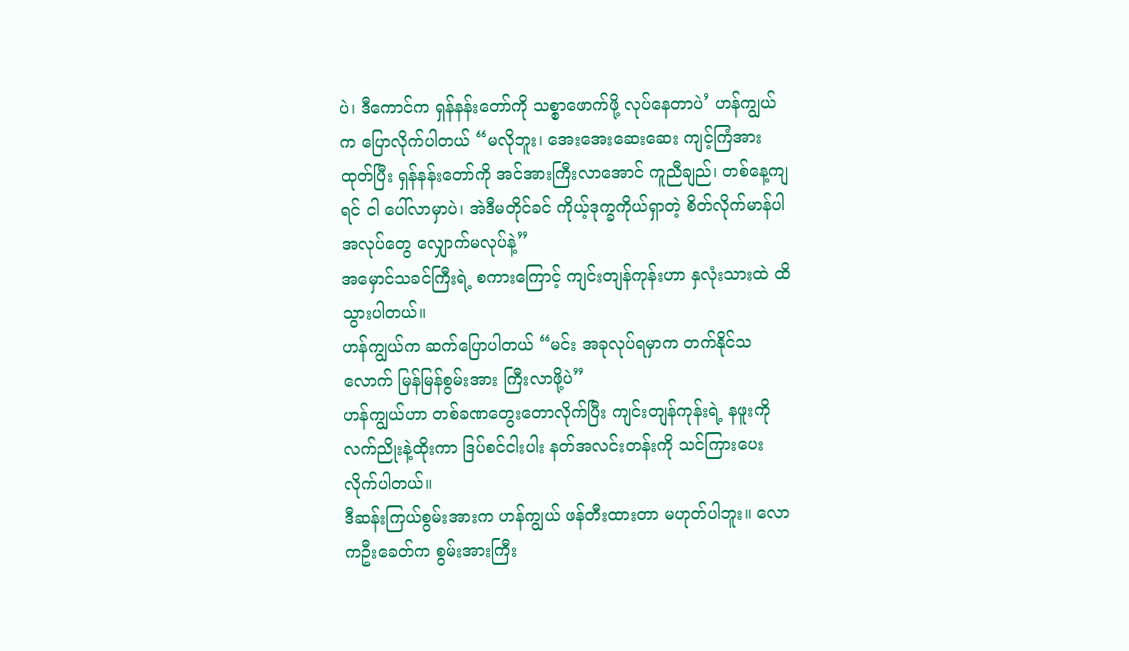ပဲ၊ ဒီကောင်က ရှန်နန်းတော်ကို သစ္စာဖောက်ဖို့ လုပ်နေတာပဲ’ ဟန်ကျွယ်က ပြောလိုက်ပါတယ် “မလိုဘူး၊ အေးအေးဆေးဆေး ကျင့်ကြံအားထုတ်ပြီး ရှန်နန်းတော်ကို အင်အားကြီးလာအောင် ကူညီချည်၊ တစ်နေ့ကျရင် ငါ ပေါ်လာမှာပဲ၊ အဲဒီမတိုင်ခင် ကိုယ့်ဒုက္ခကိုယ်ရှာတဲ့ စိတ်လိုက်မာန်ပါအလုပ်တွေ လျှောက်မလုပ်နဲ့”
အမှောင်သခင်ကြီးရဲ့ စကားကြောင့် ကျင်းတျန်ကုန်းဟာ နှလုံးသားထဲ ထိသွားပါတယ်။
ဟန်ကျွယ်က ဆက်ပြောပါတယ် “မင်း အခုလုပ်ရမှာက တက်နိုင်သလောက် မြန်မြန်စွမ်းအား ကြီးလာဖို့ပဲ”
ဟန်ကျွယ်ဟာ တစ်ခဏတွေးတောလိုက်ပြီး ကျင်းတျန်ကုန်းရဲ့ နဖူးကို လက်ညိုးနဲ့ထိုးကာ ဒြပ်စင်ငါးပါး နတ်အလင်းတန်းကို သင်ကြားပေးလိုက်ပါတယ်။
ဒီဆန်းကြယ်စွမ်းအားက ဟန်ကျွယ် ဖန်တီးထားတာ မဟုတ်ပါဘူး။ လောကဦးခေတ်က စွမ်းအားကြီး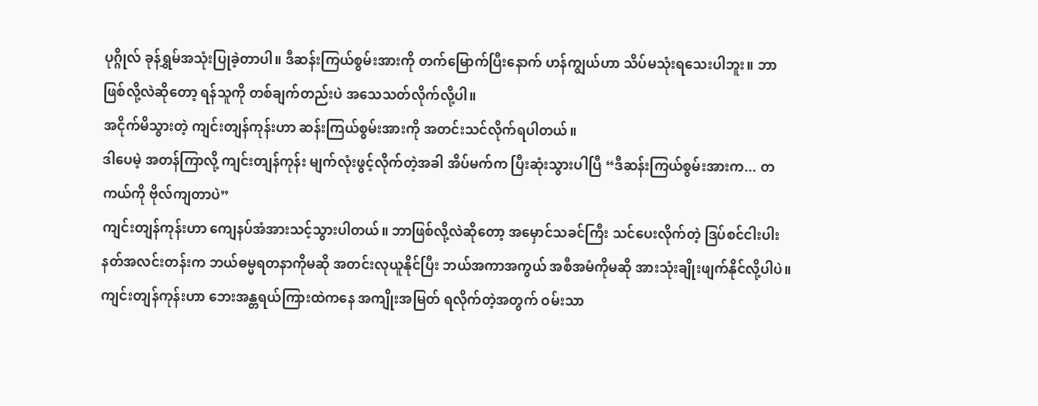ပုဂ္ဂိုလ် ခုန်ရွှမ်အသုံးပြုခဲ့တာပါ။ ဒီဆန်းကြယ်စွမ်းအားကို တက်မြောက်ပြီးနောက် ဟန်ကျွယ်ဟာ သိပ်မသုံးရသေးပါဘူး။ ဘာဖြစ်လို့လဲဆိုတော့ ရန်သူကို တစ်ချက်တည်းပဲ အသေသတ်လိုက်လို့ပါ။
အငိုက်မိသွားတဲ့ ကျင်းတျန်ကုန်းဟာ ဆန်းကြယ်စွမ်းအားကို အတင်းသင်လိုက်ရပါတယ်။
ဒါပေမဲ့ အတန်ကြာလို့ ကျင်းတျန်ကုန်း မျက်လုံးဖွင့်လိုက်တဲ့အခါ အိပ်မက်က ပြီးဆုံးသွားပါပြီ “ဒီဆန်းကြယ်စွမ်းအားက... တကယ်ကို ဗိုလ်ကျတာပဲ”
ကျင်းတျန်ကုန်းဟာ ကျေနပ်အံအားသင့်သွားပါတယ်။ ဘာဖြစ်လို့လဲဆိုတော့ အမှောင်သခင်ကြီး သင်ပေးလိုက်တဲ့ ဒြပ်စင်ငါးပါး နတ်အလင်းတန်းက ဘယ်ဓမ္မရတနာကိုမဆို အတင်းလုယူနိုင်ပြီး ဘယ်အကာအကွယ် အစီအမံကိုမဆို အားသုံးချိုးဖျက်နိုင်လို့ပါပဲ။
ကျင်းတျန်ကုန်းဟာ ဘေးအန္တရယ်ကြားထဲကနေ အကျိုးအမြတ် ရလိုက်တဲ့အတွက် ဝမ်းသာ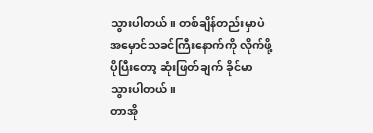သွားပါတယ်။ တစ်ချိန်တည်းမှာပဲ အမှောင်သခင်ကြီးနောက်ကို လိုက်ဖို့ ပိုပြီးတော့ ဆုံးဖြတ်ချက် ခိုင်မာသွားပါတယ်။
တာအို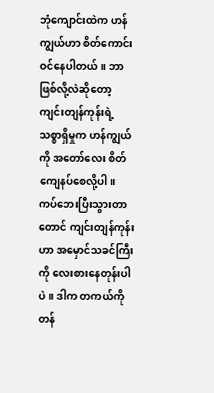ဘုံကျောင်းထဲက ဟန်ကျွယ်ဟာ စိတ်ကောင်း ဝင်နေပါတယ်။ ဘာဖြစ်လို့လဲဆိုတော့ ကျင်းတျန်ကုန်းရဲ့ သစ္စာရှိမှုက ဟန်ကျွယ်ကို အတော်လေး စိတ်ကျေနပ်စေလို့ပါ။ ကပ်ဘေးပြီးသွားတာတောင် ကျင်းတျန်ကုန်းဟာ အမှောင်သခင်ကြီးကို လေးစားနေတုန်းပါပဲ။ ဒါက တကယ်ကို တန်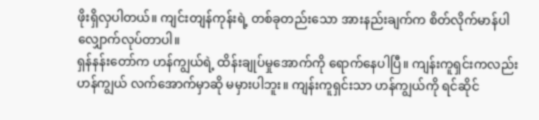ဖိုးရှိလှပါတယ်။ ကျင်းတျန်ကုန်းရဲ့ တစ်ခုတည်းသော အားနည်းချက်က စိတ်လိုက်မာန်ပါ လျှောက်လုပ်တာပါ။
ရှန်နန်းတော်က ဟန်ကျွယ်ရဲ့ ထိန်းချုပ်မှုအောက်ကို ရောက်နေပါပြီ။ ကျန်းကူရှင်းကလည်း ဟန်ကျွယ် လက်အောက်မှာဆို မမှားပါဘူး။ ကျန်းကူရှင်းသာ ဟန်ကျွယ်ကို ရင်ဆိုင်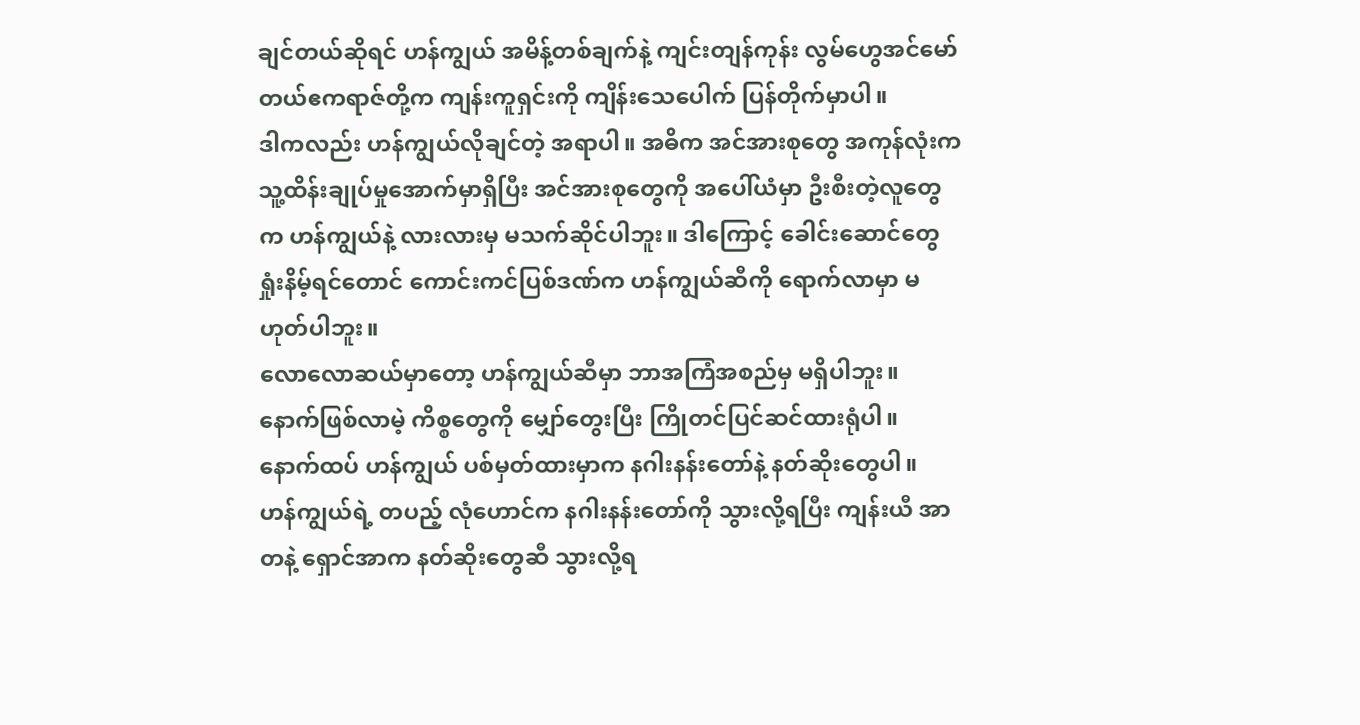ချင်တယ်ဆိုရင် ဟန်ကျွယ် အမိန့်တစ်ချက်နဲ့ ကျင်းတျန်ကုန်း လွမ်ဟွေအင်မော်တယ်ဧကရာဇ်တို့က ကျန်းကူရှင်းကို ကျိန်းသေပေါက် ပြန်တိုက်မှာပါ။
ဒါကလည်း ဟန်ကျွယ်လိုချင်တဲ့ အရာပါ။ အဓိက အင်အားစုတွေ အကုန်လုံးက သူ့ထိန်းချုပ်မှုအောက်မှာရှိပြီး အင်အားစုတွေကို အပေါ်ယံမှာ ဦးစီးတဲ့လူတွေက ဟန်ကျွယ်နဲ့ လားလားမှ မသက်ဆိုင်ပါဘူး။ ဒါကြောင့် ခေါင်းဆောင်တွေ ရှုံးနိမ့်ရင်တောင် ကောင်းကင်ပြစ်ဒဏ်က ဟန်ကျွယ်ဆီကို ရောက်လာမှာ မဟုတ်ပါဘူး။
လောလောဆယ်မှာတော့ ဟန်ကျွယ်ဆီမှာ ဘာအကြံအစည်မှ မရှိပါဘူး။ နောက်ဖြစ်လာမဲ့ ကိစ္စတွေကို မျှော်တွေးပြီး ကြိုတင်ပြင်ဆင်ထားရုံပါ။ နောက်ထပ် ဟန်ကျွယ် ပစ်မှတ်ထားမှာက နဂါးနန်းတော်နဲ့ နတ်ဆိုးတွေပါ။
ဟန်ကျွယ်ရဲ့ တပည့် လုံဟောင်က နဂါးနန်းတော်ကို သွားလို့ရပြီး ကျန်းယီ အာတနဲ့ ရှောင်အာက နတ်ဆိုးတွေဆီ သွားလို့ရ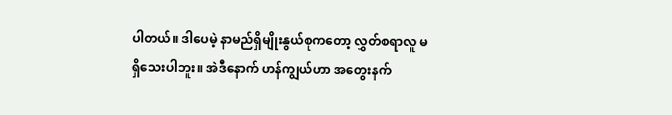ပါတယ်။ ဒါပေမဲ့ နာမည်ရှိမျိုးနွယ်စုကတော့ လွှတ်စရာလူ မရှိသေးပါဘူး။ အဲဒီနောက် ဟန်ကျွယ်ဟာ အတွေးနက်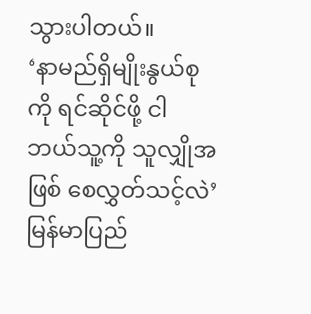သွားပါတယ်။
‘နာမည်ရှိမျိုးနွယ်စုကို ရင်ဆိုင်ဖို့ ငါ ဘယ်သူ့ကို သူလျှိုအဖြစ် စေလွှတ်သင့်လဲ’
မြန်မာပြည်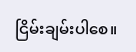ငြိမ်းချမ်းပါစေ။